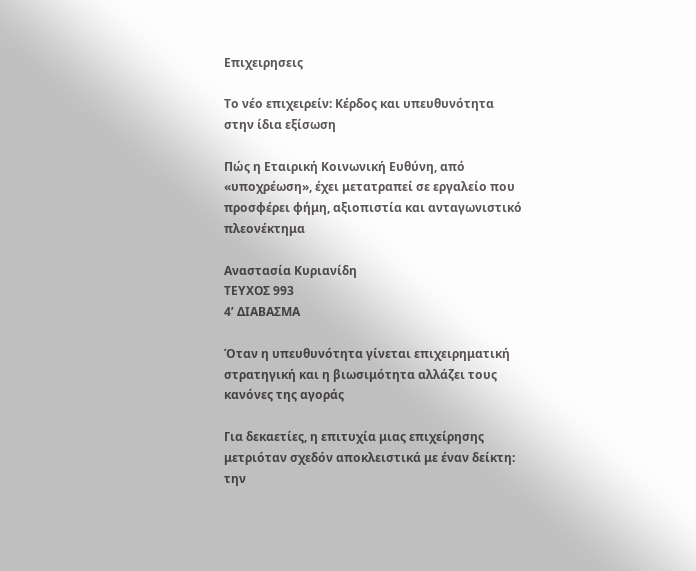Επιχειρησεις

Το νέο επιχειρείν: Κέρδος και υπευθυνότητα στην ίδια εξίσωση

Πώς η Εταιρική Κοινωνική Ευθύνη, από «υποχρέωση», έχει μετατραπεί σε εργαλείο που προσφέρει φήμη, αξιοπιστία και ανταγωνιστικό πλεονέκτημα

Αναστασία Κυριανίδη
ΤΕΥΧΟΣ 993
4’ ΔΙΑΒΑΣΜΑ

Όταν η υπευθυνότητα γίνεται επιχειρηματική στρατηγική και η βιωσιμότητα αλλάζει τους κανόνες της αγοράς

Για δεκαετίες, η επιτυχία μιας επιχείρησης μετριόταν σχεδόν αποκλειστικά με έναν δείκτη: την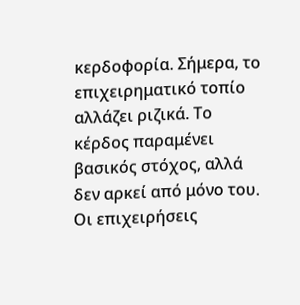κερδοφορία. Σήμερα, το επιχειρηματικό τοπίο αλλάζει ριζικά. Το κέρδος παραμένει βασικός στόχος, αλλά δεν αρκεί από μόνο του. Οι επιχειρήσεις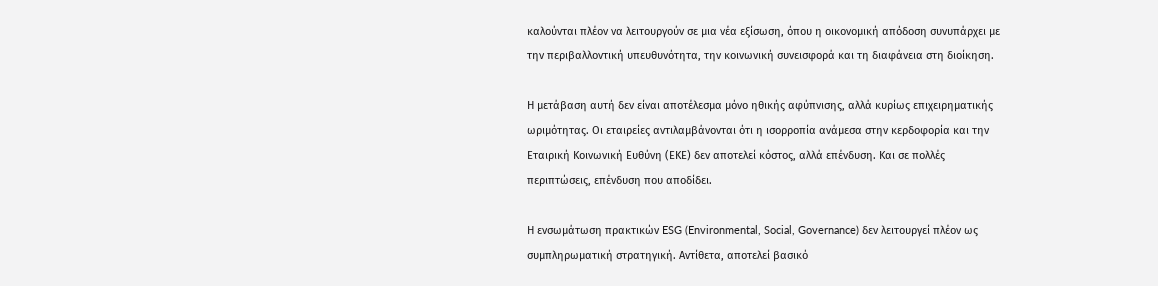καλούνται πλέον να λειτουργούν σε μια νέα εξίσωση, όπου η οικονομική απόδοση συνυπάρχει με την περιβαλλοντική υπευθυνότητα, την κοινωνική συνεισφορά και τη διαφάνεια στη διοίκηση.

Η μετάβαση αυτή δεν είναι αποτέλεσμα μόνο ηθικής αφύπνισης, αλλά κυρίως επιχειρηματικής ωριμότητας. Οι εταιρείες αντιλαμβάνονται ότι η ισορροπία ανάμεσα στην κερδοφορία και την Εταιρική Κοινωνική Ευθύνη (ΕΚΕ) δεν αποτελεί κόστος, αλλά επένδυση. Και σε πολλές περιπτώσεις, επένδυση που αποδίδει.

Η ενσωμάτωση πρακτικών ESG (Environmental, Social, Governance) δεν λειτουργεί πλέον ως συμπληρωματική στρατηγική. Αντίθετα, αποτελεί βασικό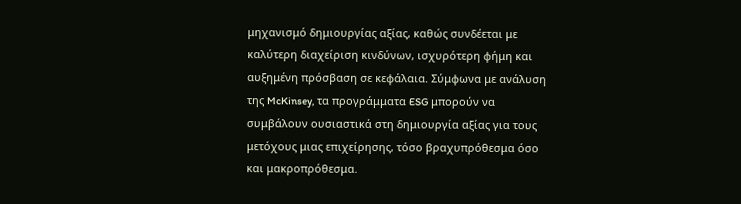μηχανισμό δημιουργίας αξίας, καθώς συνδέεται με καλύτερη διαχείριση κινδύνων, ισχυρότερη φήμη και αυξημένη πρόσβαση σε κεφάλαια. Σύμφωνα με ανάλυση της McKinsey, τα προγράμματα ESG μπορούν να συμβάλουν ουσιαστικά στη δημιουργία αξίας για τους μετόχους μιας επιχείρησης, τόσο βραχυπρόθεσμα όσο και μακροπρόθεσμα.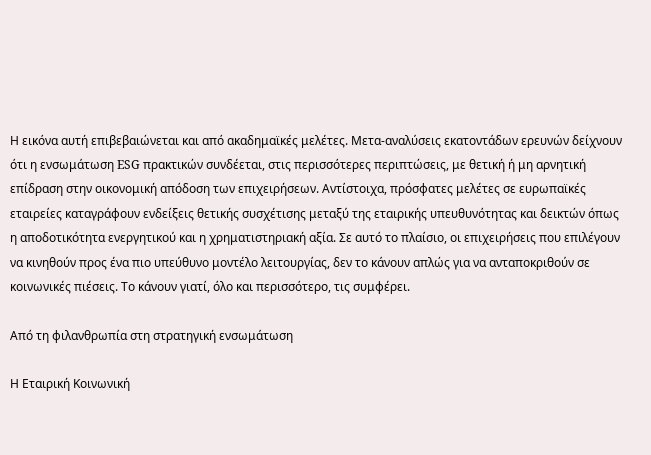Η εικόνα αυτή επιβεβαιώνεται και από ακαδημαϊκές μελέτες. Μετα-αναλύσεις εκατοντάδων ερευνών δείχνουν ότι η ενσωμάτωση ESG πρακτικών συνδέεται, στις περισσότερες περιπτώσεις, με θετική ή μη αρνητική επίδραση στην οικονομική απόδοση των επιχειρήσεων. Αντίστοιχα, πρόσφατες μελέτες σε ευρωπαϊκές εταιρείες καταγράφουν ενδείξεις θετικής συσχέτισης μεταξύ της εταιρικής υπευθυνότητας και δεικτών όπως η αποδοτικότητα ενεργητικού και η χρηματιστηριακή αξία. Σε αυτό το πλαίσιο, οι επιχειρήσεις που επιλέγουν να κινηθούν προς ένα πιο υπεύθυνο μοντέλο λειτουργίας, δεν το κάνουν απλώς για να ανταποκριθούν σε κοινωνικές πιέσεις. Το κάνουν γιατί, όλο και περισσότερο, τις συμφέρει.

Από τη φιλανθρωπία στη στρατηγική ενσωμάτωση

Η Εταιρική Κοινωνική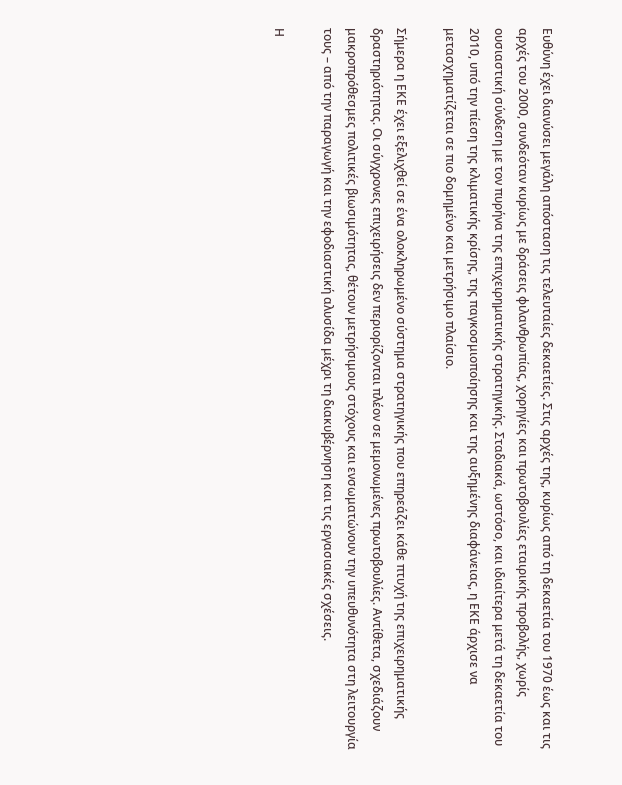Ευθύνη έχει διανύσει μεγάλη απόσταση τις τελευταίες δεκαετίες. Στις αρχές της, κυρίως από τη δεκαετία του 1970 έως και τις αρχές του 2000, συνδεόταν κυρίως με δράσεις φιλανθρωπίας, χορηγίες και πρωτοβουλίες εταιρικής προβολής, χωρίς ουσιαστική σύνδεση με τον πυρήνα της επιχειρηματικής στρατηγικής. Σταδιακά, ωστόσο, και ιδιαίτερα μετά τη δεκαετία του 2010, υπό την πίεση της κλιματικής κρίσης, της παγκοσμιοποίησης και της αυξημένης διαφάνειας, η ΕΚΕ άρχισε να μετασχηματίζεται σε πιο δομημένο και μετρήσιμο πλαίσιο.

Σήμερα η ΕΚΕ έχει εξελιχθεί σε ένα ολοκληρωμένο σύστημα στρατηγικής που επηρεάζει κάθε πτυχή της επιχειρηματικής δραστηριότητας. Οι σύγχρονες επιχειρήσεις δεν περιορίζονται πλέον σε μεμονωμένες πρωτοβουλίες. Αντίθετα, σχεδιάζουν μακροπρόθεσμες πολιτικές βιωσιμότητας, θέτουν μετρήσιμους στόχους και ενσωματώνουν την υπευθυνότητα στη λειτουργία τους – από την παραγωγή και την εφοδιαστική αλυσίδα μέχρι τη διακυβέρνηση και τις εργασιακές σχέσεις.

Η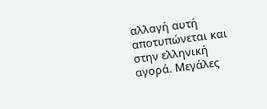αλλαγή αυτή αποτυπώνεται και στην ελληνική αγορά. Μεγάλες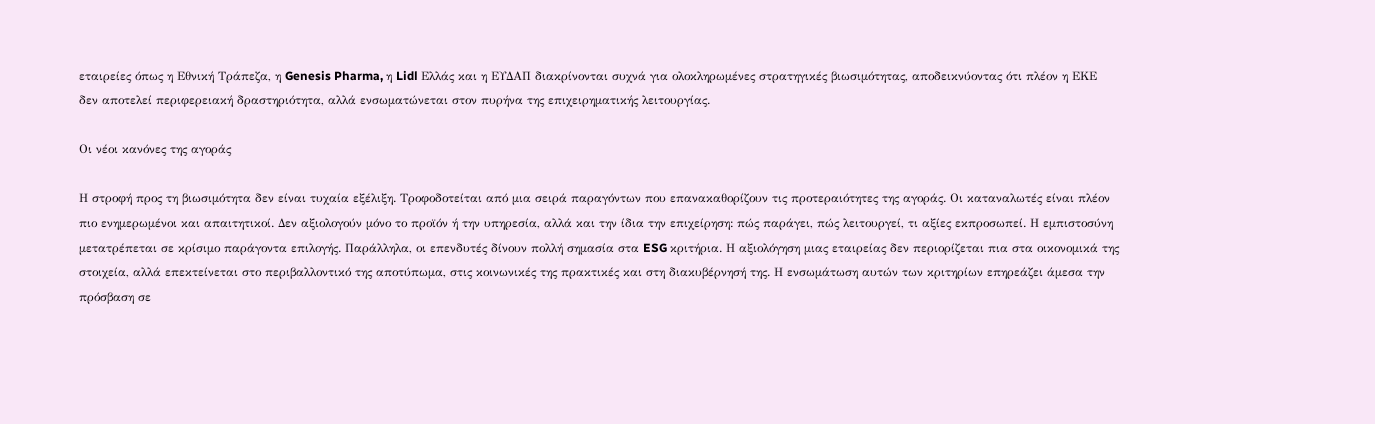εταιρείες όπως η Εθνική Τράπεζα, η Genesis Pharma, η Lidl Ελλάς και η ΕΥΔΑΠ διακρίνονται συχνά για ολοκληρωμένες στρατηγικές βιωσιμότητας, αποδεικνύοντας ότι πλέον η ΕΚΕ δεν αποτελεί περιφερειακή δραστηριότητα, αλλά ενσωματώνεται στον πυρήνα της επιχειρηματικής λειτουργίας.

Οι νέοι κανόνες της αγοράς

Η στροφή προς τη βιωσιμότητα δεν είναι τυχαία εξέλιξη. Τροφοδοτείται από μια σειρά παραγόντων που επανακαθορίζουν τις προτεραιότητες της αγοράς. Οι καταναλωτές είναι πλέον πιο ενημερωμένοι και απαιτητικοί. Δεν αξιολογούν μόνο το προϊόν ή την υπηρεσία, αλλά και την ίδια την επιχείρηση: πώς παράγει, πώς λειτουργεί, τι αξίες εκπροσωπεί. Η εμπιστοσύνη μετατρέπεται σε κρίσιμο παράγοντα επιλογής. Παράλληλα, οι επενδυτές δίνουν πολλή σημασία στα ESG κριτήρια. Η αξιολόγηση μιας εταιρείας δεν περιορίζεται πια στα οικονομικά της στοιχεία, αλλά επεκτείνεται στο περιβαλλοντικό της αποτύπωμα, στις κοινωνικές της πρακτικές και στη διακυβέρνησή της. Η ενσωμάτωση αυτών των κριτηρίων επηρεάζει άμεσα την πρόσβαση σε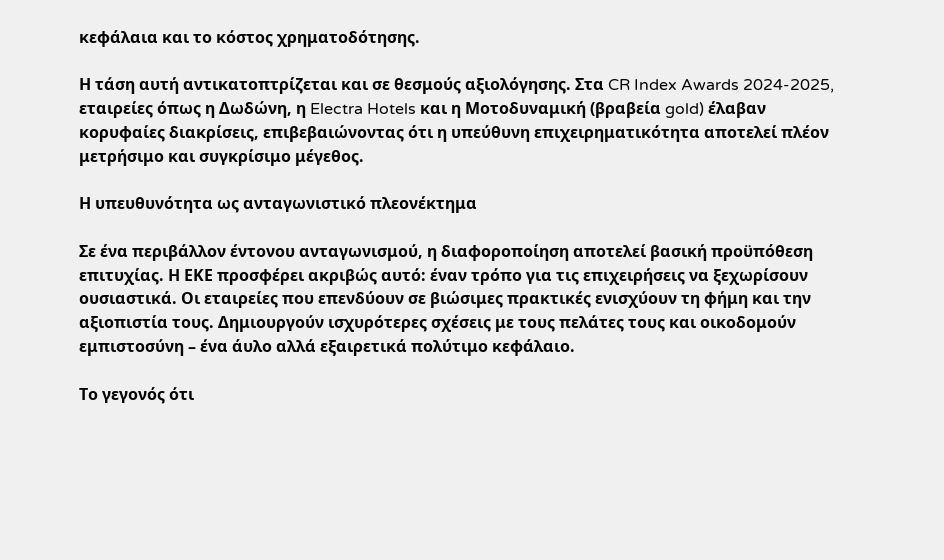κεφάλαια και το κόστος χρηματοδότησης.

Η τάση αυτή αντικατοπτρίζεται και σε θεσμούς αξιολόγησης. Στα CR Index Awards 2024-2025, εταιρείες όπως η Δωδώνη, η Electra Hotels και η Μοτοδυναμική (βραβεία gold) έλαβαν κορυφαίες διακρίσεις, επιβεβαιώνοντας ότι η υπεύθυνη επιχειρηματικότητα αποτελεί πλέον μετρήσιμο και συγκρίσιμο μέγεθος.

Η υπευθυνότητα ως ανταγωνιστικό πλεονέκτημα

Σε ένα περιβάλλον έντονου ανταγωνισμού, η διαφοροποίηση αποτελεί βασική προϋπόθεση επιτυχίας. Η ΕΚΕ προσφέρει ακριβώς αυτό: έναν τρόπο για τις επιχειρήσεις να ξεχωρίσουν ουσιαστικά. Οι εταιρείες που επενδύουν σε βιώσιμες πρακτικές ενισχύουν τη φήμη και την αξιοπιστία τους. Δημιουργούν ισχυρότερες σχέσεις με τους πελάτες τους και οικοδομούν εμπιστοσύνη – ένα άυλο αλλά εξαιρετικά πολύτιμο κεφάλαιο.

Το γεγονός ότι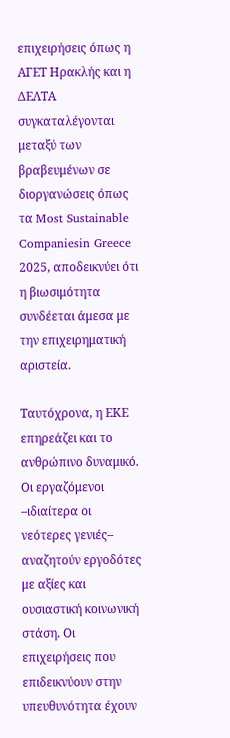επιχειρήσεις όπως η ΑΓΕΤ Ηρακλής και η ΔΕΛΤΑ συγκαταλέγονται μεταξύ των βραβευμένων σε διοργανώσεις όπως τα Most Sustainable Companiesin Greece 2025, αποδεικνύει ότι η βιωσιμότητα συνδέεται άμεσα με την επιχειρηματική αριστεία.

Ταυτόχρονα, η ΕΚΕ επηρεάζει και το ανθρώπινο δυναμικό. Οι εργαζόμενοι –ιδιαίτερα οι νεότερες γενιές– αναζητούν εργοδότες με αξίες και ουσιαστική κοινωνική στάση. Οι επιχειρήσεις που επιδεικνύουν στην υπευθυνότητα έχουν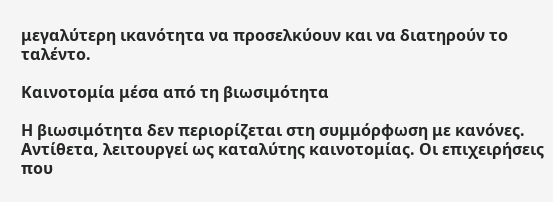μεγαλύτερη ικανότητα να προσελκύουν και να διατηρούν το ταλέντο.

Καινοτομία μέσα από τη βιωσιμότητα

Η βιωσιμότητα δεν περιορίζεται στη συμμόρφωση με κανόνες. Αντίθετα, λειτουργεί ως καταλύτης καινοτομίας. Οι επιχειρήσεις που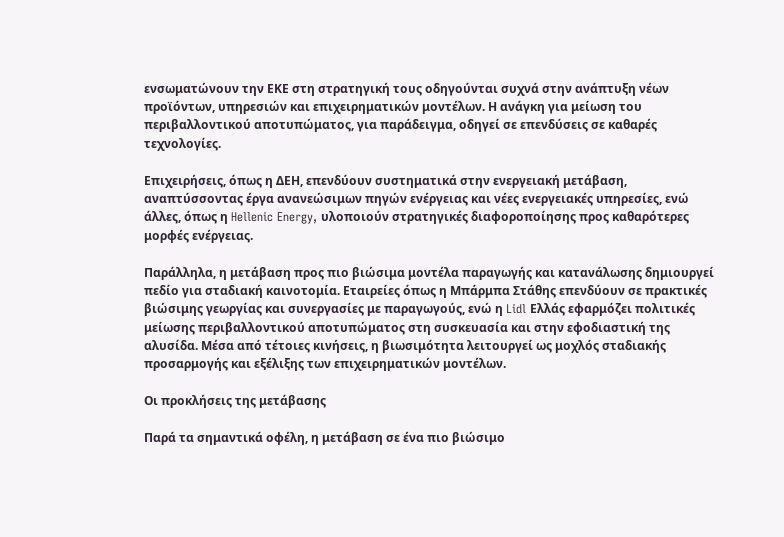ενσωματώνουν την ΕΚΕ στη στρατηγική τους οδηγούνται συχνά στην ανάπτυξη νέων προϊόντων, υπηρεσιών και επιχειρηματικών μοντέλων. Η ανάγκη για μείωση του περιβαλλοντικού αποτυπώματος, για παράδειγμα, οδηγεί σε επενδύσεις σε καθαρές τεχνολογίες.

Επιχειρήσεις, όπως η ΔΕΗ, επενδύουν συστηματικά στην ενεργειακή μετάβαση, αναπτύσσοντας έργα ανανεώσιμων πηγών ενέργειας και νέες ενεργειακές υπηρεσίες, ενώ άλλες, όπως η Hellenic Energy, υλοποιούν στρατηγικές διαφοροποίησης προς καθαρότερες μορφές ενέργειας.

Παράλληλα, η μετάβαση προς πιο βιώσιμα μοντέλα παραγωγής και κατανάλωσης δημιουργεί πεδίο για σταδιακή καινοτομία. Εταιρείες όπως η Μπάρμπα Στάθης επενδύουν σε πρακτικές βιώσιμης γεωργίας και συνεργασίες με παραγωγούς, ενώ η Lidl Ελλάς εφαρμόζει πολιτικές μείωσης περιβαλλοντικού αποτυπώματος στη συσκευασία και στην εφοδιαστική της αλυσίδα. Μέσα από τέτοιες κινήσεις, η βιωσιμότητα λειτουργεί ως μοχλός σταδιακής προσαρμογής και εξέλιξης των επιχειρηματικών μοντέλων.

Οι προκλήσεις της μετάβασης

Παρά τα σημαντικά οφέλη, η μετάβαση σε ένα πιο βιώσιμο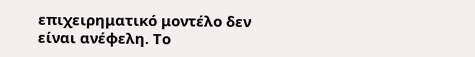επιχειρηματικό μοντέλο δεν είναι ανέφελη. Το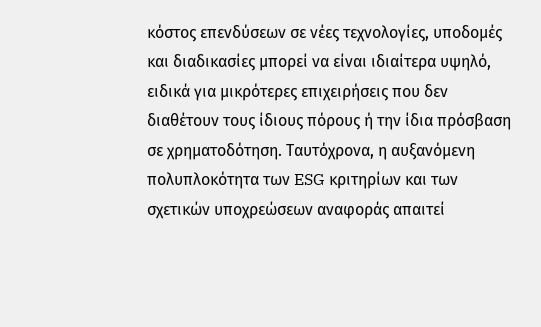κόστος επενδύσεων σε νέες τεχνολογίες, υποδομές και διαδικασίες μπορεί να είναι ιδιαίτερα υψηλό, ειδικά για μικρότερες επιχειρήσεις που δεν διαθέτουν τους ίδιους πόρους ή την ίδια πρόσβαση σε χρηματοδότηση. Ταυτόχρονα, η αυξανόμενη πολυπλοκότητα των ESG κριτηρίων και των σχετικών υποχρεώσεων αναφοράς απαιτεί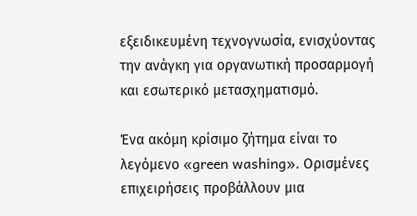εξειδικευμένη τεχνογνωσία, ενισχύοντας την ανάγκη για οργανωτική προσαρμογή και εσωτερικό μετασχηματισμό.

Ένα ακόμη κρίσιμο ζήτημα είναι το λεγόμενο «green washing». Ορισμένες επιχειρήσεις προβάλλουν μια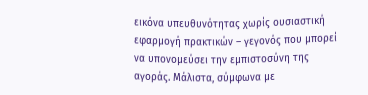εικόνα υπευθυνότητας χωρίς ουσιαστική εφαρμογή πρακτικών – γεγονός που μπορεί να υπονομεύσει την εμπιστοσύνη της αγοράς. Μάλιστα, σύμφωνα με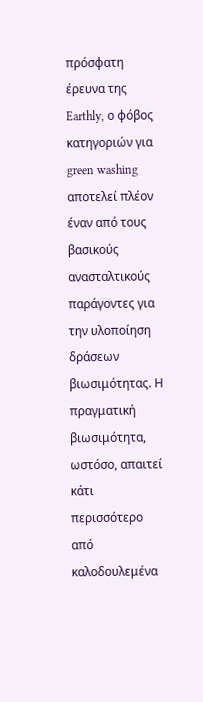πρόσφατη έρευνα της Earthly, ο φόβος κατηγοριών για green washing αποτελεί πλέον έναν από τους βασικούς ανασταλτικούς παράγοντες για την υλοποίηση δράσεων βιωσιμότητας. Η πραγματική βιωσιμότητα, ωστόσο, απαιτεί κάτι περισσότερο από καλοδουλεμένα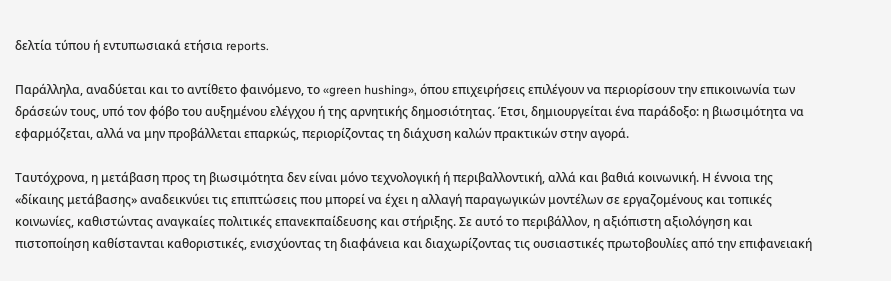δελτία τύπου ή εντυπωσιακά ετήσια reports.

Παράλληλα, αναδύεται και το αντίθετο φαινόμενο, το «green hushing», όπου επιχειρήσεις επιλέγουν να περιορίσουν την επικοινωνία των δράσεών τους, υπό τον φόβο του αυξημένου ελέγχου ή της αρνητικής δημοσιότητας. Έτσι, δημιουργείται ένα παράδοξο: η βιωσιμότητα να εφαρμόζεται, αλλά να μην προβάλλεται επαρκώς, περιορίζοντας τη διάχυση καλών πρακτικών στην αγορά.

Ταυτόχρονα, η μετάβαση προς τη βιωσιμότητα δεν είναι μόνο τεχνολογική ή περιβαλλοντική, αλλά και βαθιά κοινωνική. Η έννοια της «δίκαιης μετάβασης» αναδεικνύει τις επιπτώσεις που μπορεί να έχει η αλλαγή παραγωγικών μοντέλων σε εργαζομένους και τοπικές κοινωνίες, καθιστώντας αναγκαίες πολιτικές επανεκπαίδευσης και στήριξης. Σε αυτό το περιβάλλον, η αξιόπιστη αξιολόγηση και πιστοποίηση καθίστανται καθοριστικές, ενισχύοντας τη διαφάνεια και διαχωρίζοντας τις ουσιαστικές πρωτοβουλίες από την επιφανειακή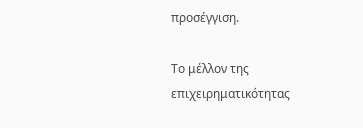προσέγγιση.

Το μέλλον της επιχειρηματικότητας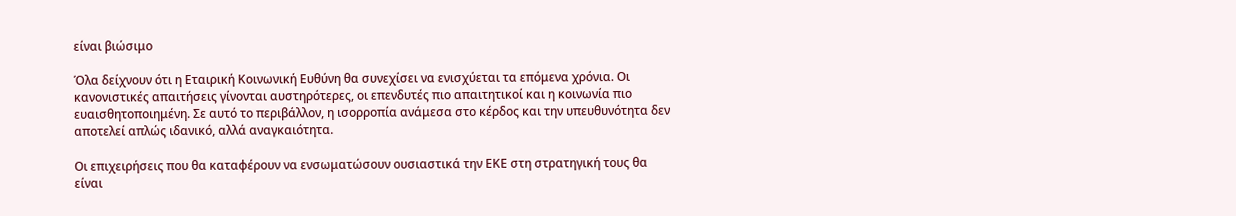είναι βιώσιμο

Όλα δείχνουν ότι η Εταιρική Κοινωνική Ευθύνη θα συνεχίσει να ενισχύεται τα επόμενα χρόνια. Οι κανονιστικές απαιτήσεις γίνονται αυστηρότερες, οι επενδυτές πιο απαιτητικοί και η κοινωνία πιο ευαισθητοποιημένη. Σε αυτό το περιβάλλον, η ισορροπία ανάμεσα στο κέρδος και την υπευθυνότητα δεν αποτελεί απλώς ιδανικό, αλλά αναγκαιότητα.

Οι επιχειρήσεις που θα καταφέρουν να ενσωματώσουν ουσιαστικά την ΕΚΕ στη στρατηγική τους θα είναι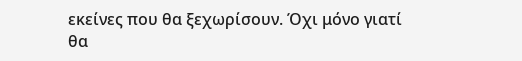εκείνες που θα ξεχωρίσουν. Όχι μόνο γιατί θα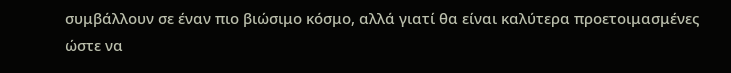συμβάλλουν σε έναν πιο βιώσιμο κόσμο, αλλά γιατί θα είναι καλύτερα προετοιμασμένες ώστε να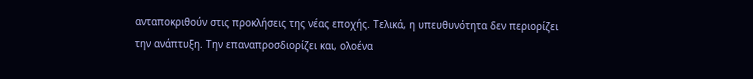ανταποκριθούν στις προκλήσεις της νέας εποχής. Τελικά, η υπευθυνότητα δεν περιορίζει την ανάπτυξη. Την επαναπροσδιορίζει και, ολοένα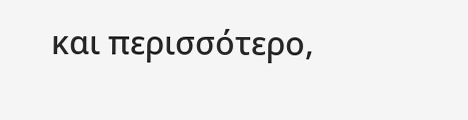και περισσότερο,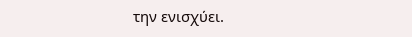την ενισχύει.